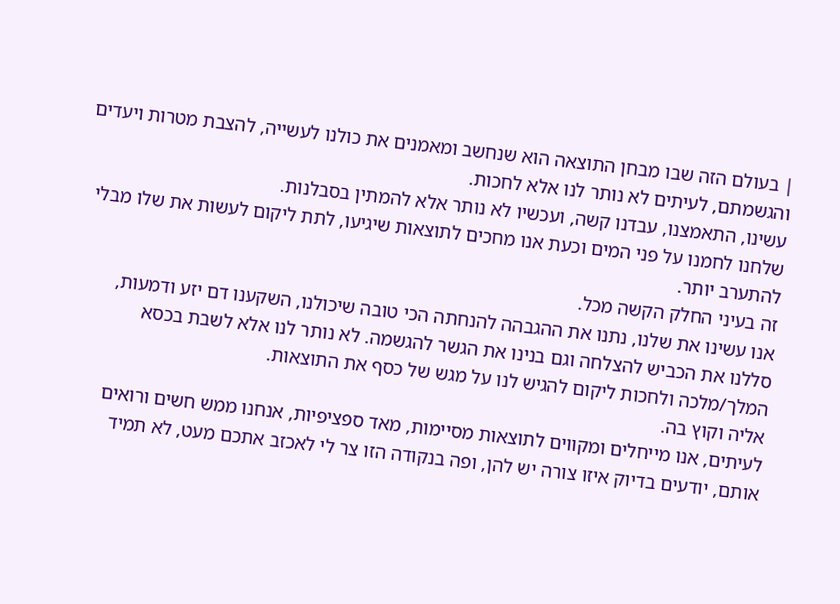| בעולם הזה שבו מבחן התוצאה הוא שנחשב ומאמנים את כולנו לעשייה, להצבת מטרות ויעדים והגשמתם, לעיתים לא נותר לנו אלא לחכות.
עשינו, התאמצנו, עבדנו קשה, ועכשיו לא נותר אלא להמתין בסבלנות.
שלחנו לחמנו על פני המים וכעת אנו מחכים לתוצאות שיגיעו, לתת ליקום לעשות את שלו מבלי להתערב יותר.
זה בעיני החלק הקשה מכל.
אנו עשינו את שלנו, נתנו את ההגבהה להנחתה הכי טובה שיכולנו, השקענו דם יזע ודמעות, סללנו את הכביש להצלחה וגם בנינו את הגשר להגשמה. לא נותר לנו אלא לשבת בכסא המלך/מלכה ולחכות ליקום להגיש לנו על מגש של כסף את התוצאות.
אליה וקוץ בה.
לעיתים, אנו מייחלים ומקווים לתוצאות מסיימות, מאד ספציפיות, אנחנו ממש חשים ורואים אותם, יודעים בדיוק איזו צורה יש להן, ופה בנקודה הזו צר לי לאכזב אתכם מעט, לא תמיד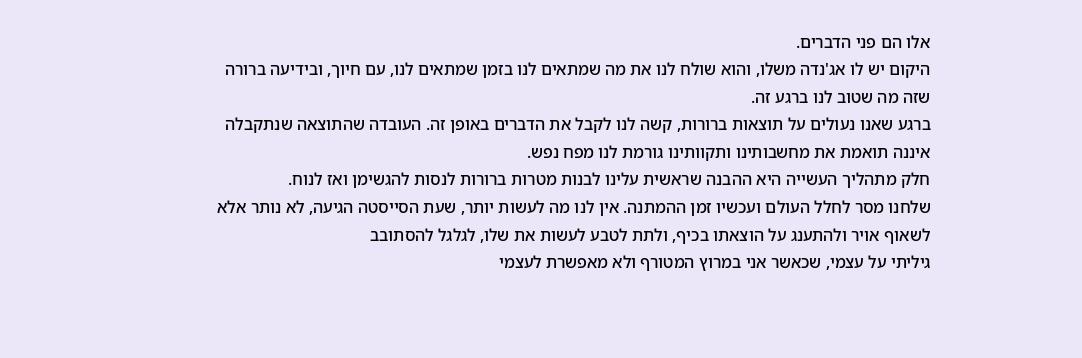אלו הם פני הדברים.
היקום יש לו אג'נדה משלו, והוא שולח לנו את מה שמתאים לנו בזמן שמתאים לנו, עם חיוך, ובידיעה ברורה שזה מה שטוב לנו ברגע זה.
ברגע שאנו נעולים על תוצאות ברורות, קשה לנו לקבל את הדברים באופן זה. העובדה שהתוצאה שנתקבלה איננה תואמת את מחשבותינו ותקוותינו גורמת לנו מפח נפש.
חלק מתהליך העשייה היא ההבנה שראשית עלינו לבנות מטרות ברורות לנסות להגשימן ואז לנוח.
שלחנו מסר לחלל העולם ועכשיו זמן ההמתנה. אין לנו מה לעשות יותר, שעת הסייסטה הגיעה, לא נותר אלא לשאוף אויר ולהתענג על הוצאתו בכיף, ולתת לטבע לעשות את שלו, לגלגל להסתובב
גיליתי על עצמי, שכאשר אני במרוץ המטורף ולא מאפשרת לעצמי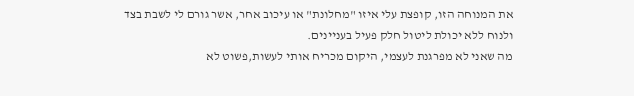את המנוחה הזו, קופצת עלי איזו "מחלונת" או עיכוב אחר, אשר גורם לי לשבת בצד ולנוח ללא יכולת ליטול חלק פעיל בעניינים.
מה שאני לא מפרגנת לעצמי, היקום מכריח אותי לעשות,פשוט לא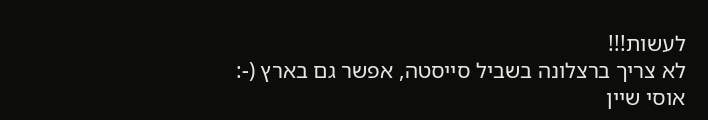לעשות!!!
לא צריך ברצלונה בשביל סייסטה, אפשר גם בארץ (-:
אוסי שיין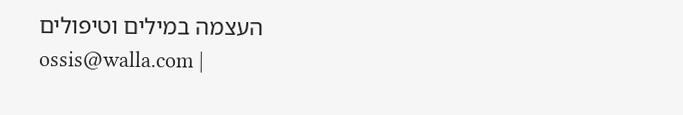העצמה במילים וטיפולים
ossis@walla.com |